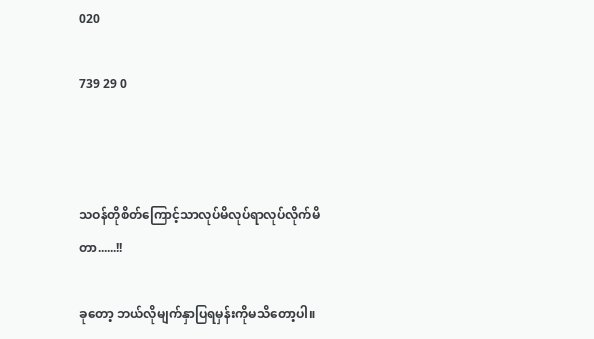020

739 29 0



သဝန်တိုစိတ်ကြောင့်သာလုပ်မိလုပ်ရာလုပ်လိုက်မိတာ......!!

ခုတော့ ဘယ်လိုမျက်နှာပြရမှန်းကိုမသိတော့ပါ။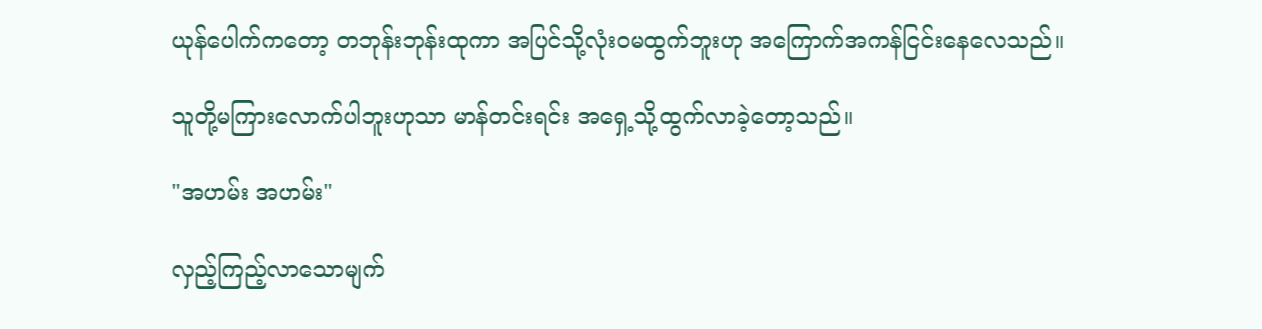ယုန်ပေါက်ကတော့ တဘုန်းဘုန်းထုကာ အပြင်သို့လုံးဝမထွက်ဘူးဟု အကြောက်အကန်ငြင်းနေလေသည်။

သူတို့မကြားလောက်ပါဘူးဟုသာ မာန်တင်းရင်း အရှေ့သို့ထွက်လာခဲ့တော့သည်။

"အဟမ်း အဟမ်း"

လှည့်ကြည့်လာသောမျက်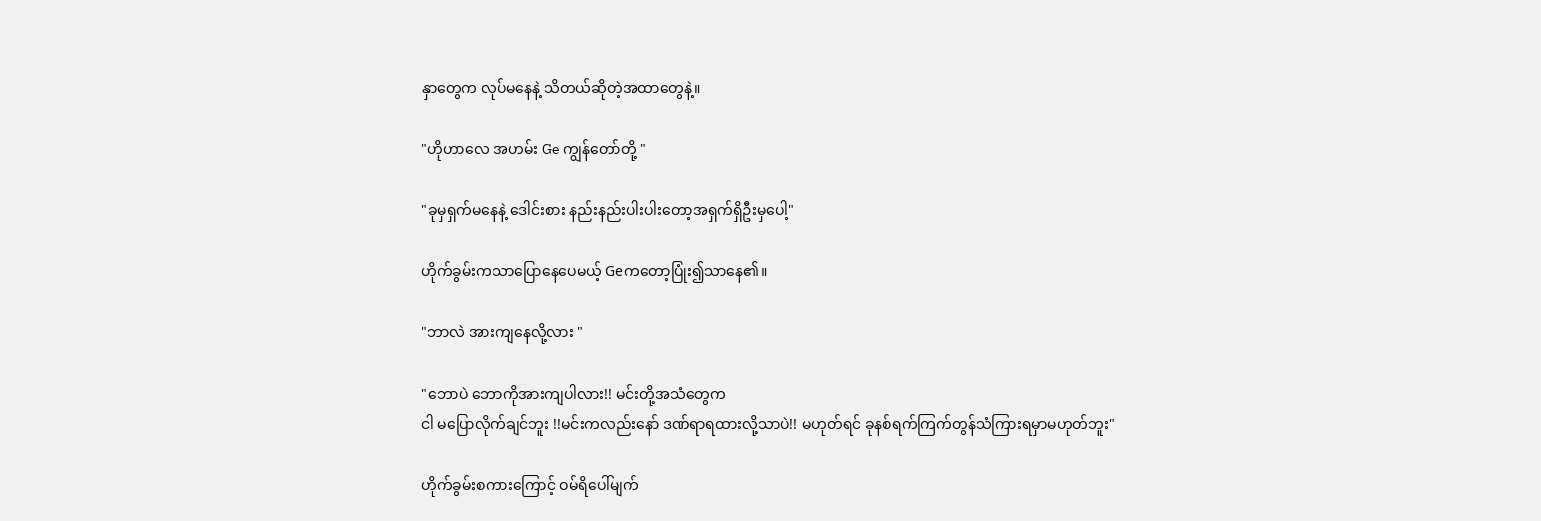နှာတွေက လုပ်မနေနဲ့ သိတယ်ဆိုတဲ့အထာတွေနဲ့။

"ဟိုဟာလေ အဟမ်း Ge ကျွန်တော်တို့ "

"ခုမှရှက်မနေနဲ့ ဒေါင်းစား နည်းနည်းပါးပါးတော့အရှက်ရှိဦးမှပေါ့"

ဟိုက်ခွမ်းကသာပြောနေပေမယ့် Geကတော့ပြုံး၍သာနေ၏။

"ဘာလဲ အားကျနေလို့လား "

"ဘောပဲ ဘောကိုအားကျပါလား!! မင်းတို့အသံတွေက
ငါ မပြောလိုက်ချင်ဘူး !!မင်းကလည်းနော် ဒဏ်ရာရထားလို့သာပဲ!! မဟုတ်ရင် ခုနစ်ရက်ကြက်တွန်သံကြားရမှာမဟုတ်ဘူး"

ဟိုက်ခွမ်းစကားကြောင့် ဝမ်ရိပေါ်မျက်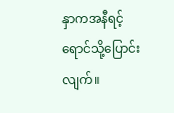နှာကအနီရင့်ရောင်သို့ပြောင်းလျက်။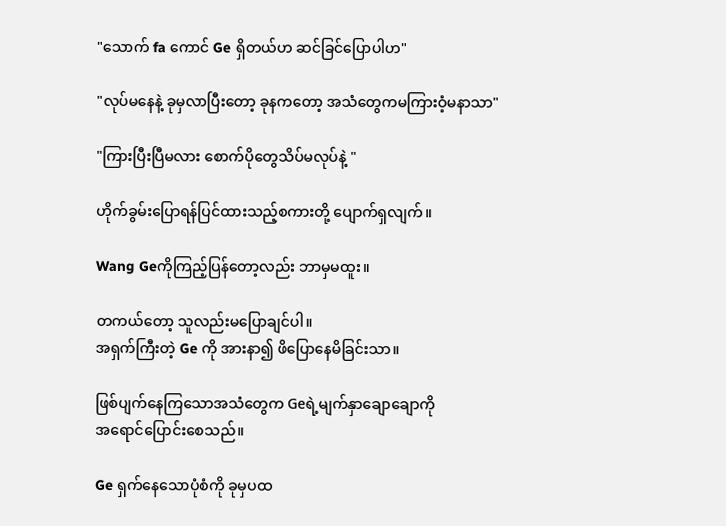"သောက် fa ကောင် Ge ရှိတယ်ဟ ဆင်ခြင်ပြောပါဟ"

"လုပ်မနေနဲ့ ခုမှလာပြီးတော့ ခုနကတော့ အသံတွေကမကြားဝံ့မနာသာ"

"ကြားပြီးပြီမလား စောက်ပိုတွေသိပ်မလုပ်နဲ့ "

ဟိုက်ခွမ်းပြောရန်ပြင်ထားသည့်စကားတို့ ပျောက်ရှလျက်။

Wang Geကိုကြည့်ပြန်တော့လည်း ဘာမှမထူး။

တကယ်တော့ သူလည်းမပြောချင်ပါ။
အရှက်ကြီးတဲ့ Ge ကို အားနာ၍ ဖိပြောနေမိခြင်းသာ။

ဖြစ်ပျက်နေကြသောအသံတွေက Geရဲ့မျက်နှာချောချောကို
အရောင်ပြောင်းစေသည်။

Ge ရှက်နေသောပုံစံကို ခုမှပထ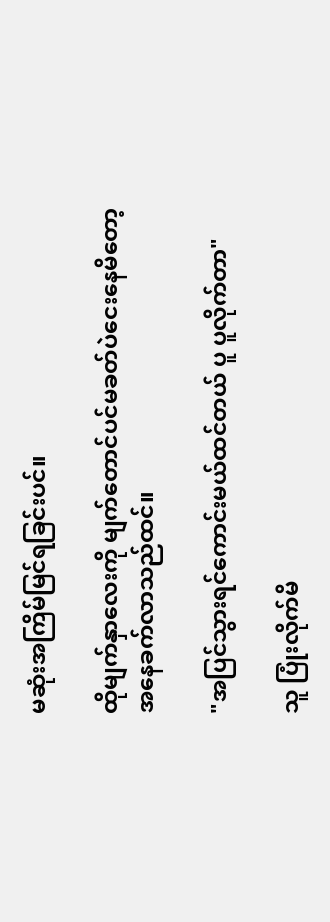မဆုံးအကြိမ်မြင်ရခြင်းပင်။

ထိုမျက်နှာလေးကို မျက်တောင်ပင်မခတ်ပဲငေးနေမိတော့
အနေခက်လာသည်ထင်။

"အပြင်သွားရင်ကောင်းမယ်ထင်တယ် ပူ ပူလိုက်တာ"

သူ ပြုံးလိုက်မိ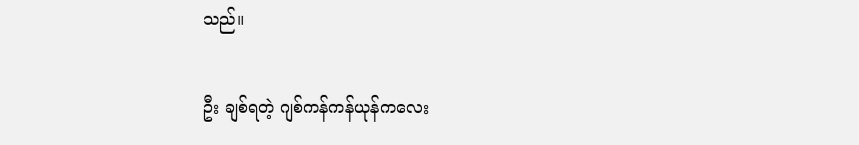သည်။

ဦး ချစ်ရတဲ့ ဂျစ်ကန်ကန်ယုန်ကလေး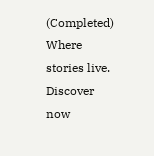(Completed) Where stories live. Discover now